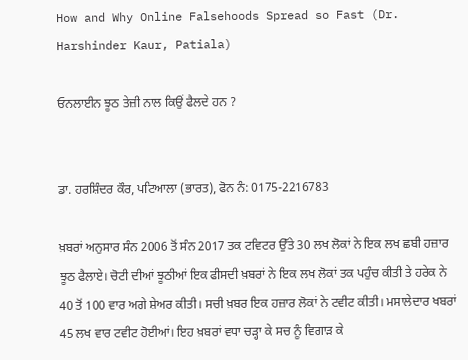How and Why Online Falsehoods Spread so Fast (Dr. Harshinder Kaur, Patiala)

ਓਨਲਾਈਨ ਝੂਠ ਤੇਜ਼ੀ ਨਾਲ ਕਿਉਂ ਫੈਲਦੇ ਹਨ ?


ਡਾ. ਹਰਸ਼ਿੰਦਰ ਕੌਰ, ਪਟਿਆਲਾ (ਭਾਰਤ), ਫੋਨ ਨੰ: 0175-2216783

ਖ਼ਬਰਾਂ ਅਨੁਸਾਰ ਸੰਨ 2006 ਤੋਂ ਸੰਨ 2017 ਤਕ ਟਵਿਟਰ ਉੱਤੇ 30 ਲਖ ਲੋਕਾਂ ਨੇ ਇਕ ਲਖ ਛਬੀ ਹਜ਼ਾਰ ਝੂਠ ਫੈਲਾਏ। ਚੋਟੀ ਦੀਆਂ ਝੂਠੀਆਂ ਇਕ ਫੀਸਦੀ ਖ਼ਬਰਾਂ ਨੇ ਇਕ ਲਖ ਲੋਕਾਂ ਤਕ ਪਹੁੰਚ ਕੀਤੀ ਤੇ ਹਰੇਕ ਨੇ 40 ਤੋਂ 100 ਵਾਰ ਅਗੇ ਸ਼ੇਅਰ ਕੀਤੀ। ਸਚੀ ਖ਼ਬਰ ਇਕ ਹਜ਼ਾਰ ਲੋਕਾਂ ਨੇ ਟਵੀਟ ਕੀਤੀ। ਮਸਾਲੇਦਾਰ ਖਬਰਾਂ 45 ਲਖ ਵਾਰ ਟਵੀਟ ਹੋਈਆਂ। ਇਹ ਖ਼ਬਰਾਂ ਵਧਾ ਚੜ੍ਹਾ ਕੇ ਸਚ ਨੂੰ ਵਿਗਾੜ ਕੇ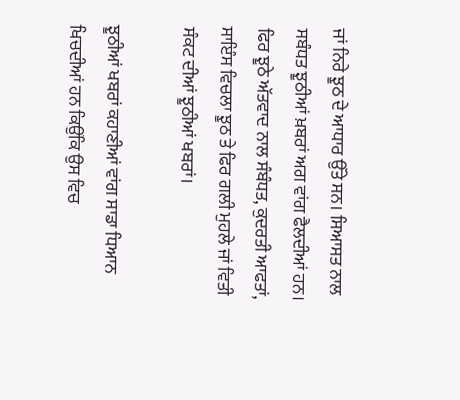ਜਾਂ ਨਿਰੇ ਝੂਠ ਦੇ ਆਧਾਰ ਉੱਤੇ ਸਨ। ਸਿਆਸਤ ਨਾਲ ਸਬੰਧਤ ਝੂਠੀਆਂ ਖ਼ਬਰਾਂ ਅਗ ਵਾਂਗ ਫੈਲਦੀਆਂ ਹਨ। ਫਿਰ ਝੂਠੇ ਅੱਤਵਾਦ ਨਾਲ ਸੰਬੰਧਤ, ਕੁਦਰਤੀ ਆਫਤਾਂ, ਸਾਇੰਸ ਵਿਚਲਾ ਝੂਠ ਤੇ ਫਿਰ ਗਲੀ ਮੁਹਲੇ ਜਾਂ ਵਿਤੀ ਸੰਕਟ ਦੀਆਂ ਝੂਠੀਆਂ ਖਬਰਾਂ।

ਝੂਠੀਆਂ ਖਬਰਾਂ ਕਹਾਣੀਆਂ ਵਾਂਗ ਸਾਡਾ ਧਿਆਨ ਖਿਚਦੀਆਂ ਹਨ ਕਿਉਂਕਿ ਉਸ ਵਿਚ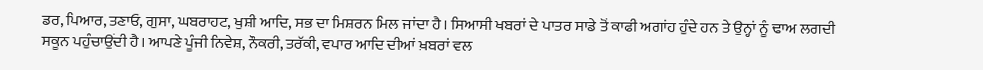ਡਰ, ਪਿਆਰ, ਤਣਾਓ, ਗੁਸਾ, ਘਬਰਾਹਟ, ਖੁਸ਼ੀ ਆਦਿ, ਸਭ ਦਾ ਮਿਸ਼ਰਨ ਮਿਲ ਜਾਂਦਾ ਹੈ। ਸਿਆਸੀ ਖਬਰਾਂ ਦੇ ਪਾਤਰ ਸਾਡੇ ਤੋਂ ਕਾਫੀ ਅਗਾਂਹ ਹੁੰਦੇ ਹਨ ਤੇ ਉਨ੍ਹਾਂ ਨੂੰ ਢਾਅ ਲਗਦੀ ਸਕੂਨ ਪਹੁੰਚਾਉਂਦੀ ਹੈ। ਆਪਣੇ ਪੂੰਜੀ ਨਿਵੇਸ਼, ਨੌਕਰੀ, ਤਰੱਕੀ, ਵਪਾਰ ਆਦਿ ਦੀਆਂ ਖ਼ਬਰਾਂ ਵਲ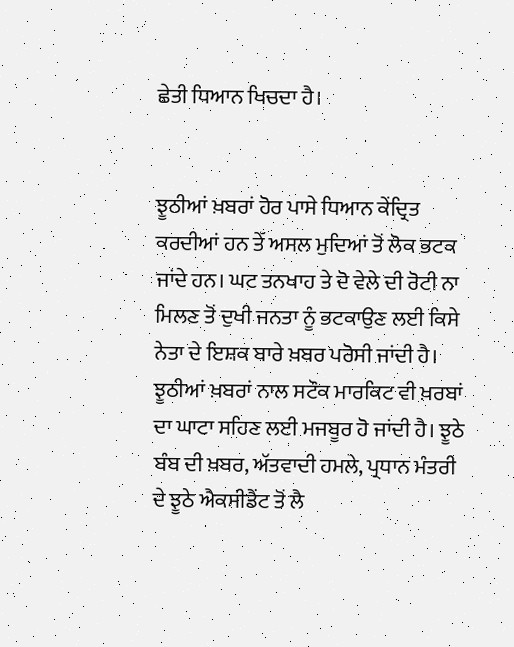ਛੇਤੀ ਧਿਆਨ ਖਿਚਦਾ ਹੈ।


ਝੂਠੀਆਂ ਖ਼ਬਰਾਂ ਹੋਰ ਪਾਸੇ ਧਿਆਨ ਕੇਂਦ੍ਰਿਤ ਕਰਦੀਆਂ ਹਨ ਤੇੱ ਅਸਲ ਮੁਦਿਆਂ ਤੋਂ ਲੋਕ ਭਟਕ ਜਾਂਦੇ ਹਨ। ਘਟ ਤਨਖਾਹ ਤੇ ਦੋ ਵੇਲੇ ਦੀ ਰੋਟੀ ਨਾ ਮਿਲਣ ਤੋਂ ਦੁਖੀ ਜਨਤਾ ਨੂੰ ਭਟਕਾਉਣ ਲਈ ਕਿਸੇ ਨੇਤਾ ਦੇ ਇਸ਼ਕ ਬਾਰੇ ਖ਼ਬਰ ਪਰੋਸੀ ਜਾਂਦੀ ਹੈ। ਝੂਠੀਆਂ ਖ਼ਬਰਾਂ ਨਾਲ ਸਟੌਕ ਮਾਰਕਿਟ ਵੀ ਖ਼ਰਬਾਂ ਦਾ ਘਾਟਾ ਸਹਿਣ ਲਈ ਮਜਬੂਰ ਹੋ ਜਾਂਦੀ ਹੈ। ਝੂਠੇ ਬੰਬ ਦੀ ਖ਼ਬਰ, ਅੱਤਵਾਦੀ ਹਮਲੇ, ਪ੍ਰਧਾਨ ਮੰਤਰੀ ਦੇ ਝੂਠੇ ਐਕਸੀਡੈਂਟ ਤੋਂ ਲੈ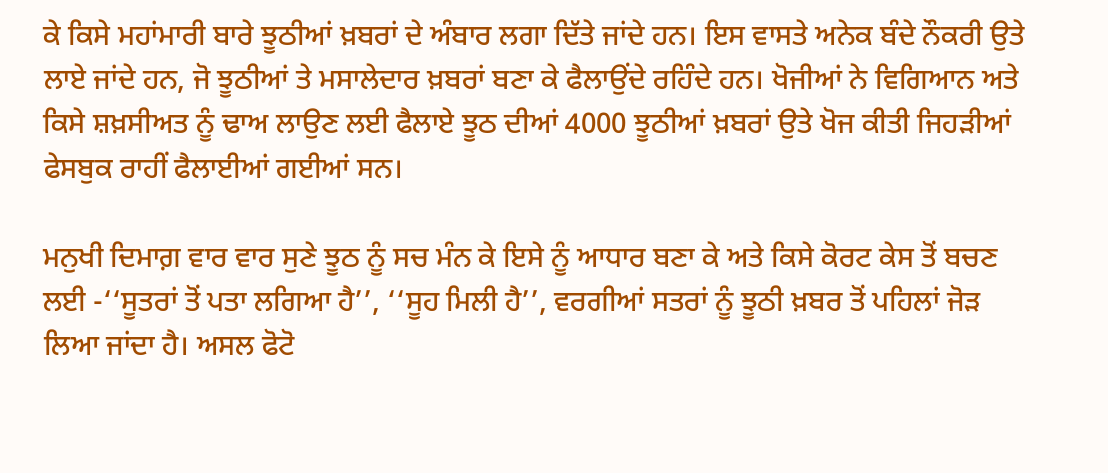ਕੇ ਕਿਸੇ ਮਹਾਂਮਾਰੀ ਬਾਰੇ ਝੂਠੀਆਂ ਖ਼ਬਰਾਂ ਦੇ ਅੰਬਾਰ ਲਗਾ ਦਿੱਤੇ ਜਾਂਦੇ ਹਨ। ਇਸ ਵਾਸਤੇ ਅਨੇਕ ਬੰਦੇ ਨੌਕਰੀ ਉਤੇ ਲਾਏ ਜਾਂਦੇ ਹਨ, ਜੋ ਝੂਠੀਆਂ ਤੇ ਮਸਾਲੇਦਾਰ ਖ਼ਬਰਾਂ ਬਣਾ ਕੇ ਫੈਲਾਉਂਦੇ ਰਹਿੰਦੇ ਹਨ। ਖੋਜੀਆਂ ਨੇ ਵਿਗਿਆਨ ਅਤੇ ਕਿਸੇ ਸ਼ਖ਼ਸੀਅਤ ਨੂੰ ਢਾਅ ਲਾਉਣ ਲਈ ਫੈਲਾਏ ਝੂਠ ਦੀਆਂ 4000 ਝੂਠੀਆਂ ਖ਼ਬਰਾਂ ਉਤੇ ਖੋਜ ਕੀਤੀ ਜਿਹੜੀਆਂ ਫੇਸਬੁਕ ਰਾਹੀਂ ਫੈਲਾਈਆਂ ਗਈਆਂ ਸਨ।

ਮਨੁਖੀ ਦਿਮਾਗ਼ ਵਾਰ ਵਾਰ ਸੁਣੇ ਝੂਠ ਨੂੰ ਸਚ ਮੰਨ ਕੇ ਇਸੇ ਨੂੰ ਆਧਾਰ ਬਣਾ ਕੇ ਅਤੇ ਕਿਸੇ ਕੋਰਟ ਕੇਸ ਤੋਂ ਬਚਣ ਲਈ -‘‘ਸੂਤਰਾਂ ਤੋਂ ਪਤਾ ਲਗਿਆ ਹੈ’’, ‘‘ਸੂਹ ਮਿਲੀ ਹੈ’’, ਵਰਗੀਆਂ ਸਤਰਾਂ ਨੂੰ ਝੂਠੀ ਖ਼ਬਰ ਤੋਂ ਪਹਿਲਾਂ ਜੋੜ ਲਿਆ ਜਾਂਦਾ ਹੈ। ਅਸਲ ਫੋਟੋ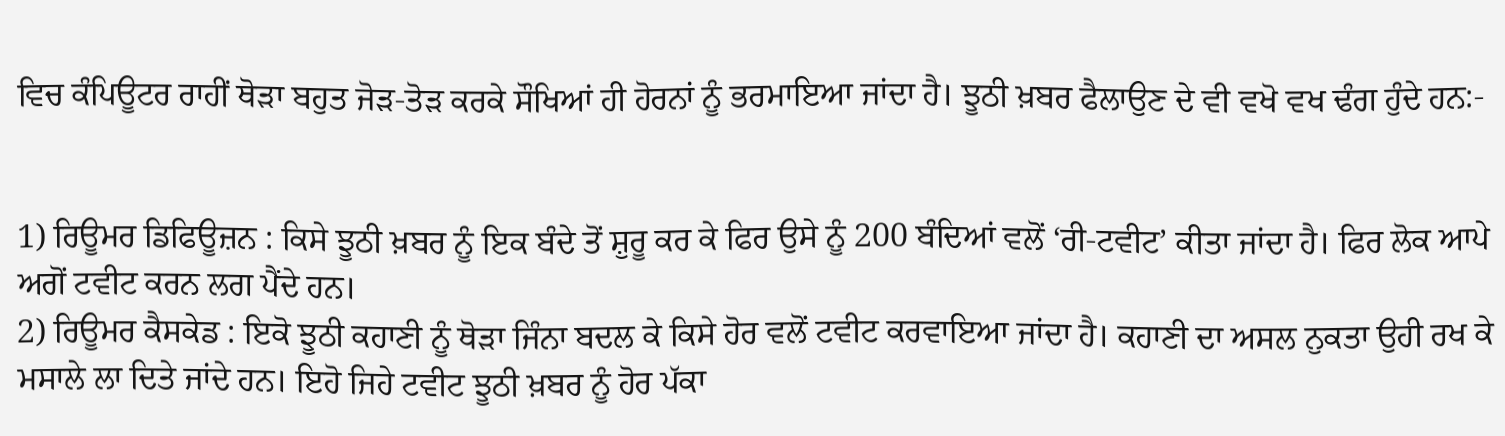ਵਿਚ ਕੰਪਿਊਟਰ ਰਾਹੀਂ ਥੋੜਾ ਬਹੁਤ ਜੋੜ-ਤੋੜ ਕਰਕੇ ਸੌਖਿਆਂ ਹੀ ਹੋਰਨਾਂ ਨੂੰ ਭਰਮਾਇਆ ਜਾਂਦਾ ਹੈ। ਝੂਠੀ ਖ਼ਬਰ ਫੈਲਾਉਣ ਦੇ ਵੀ ਵਖੋ ਵਖ ਢੰਗ ਹੁੰਦੇ ਹਨ:-


1) ਰਿਊਮਰ ਡਿਫਿਊਜ਼ਨ : ਕਿਸੇ ਝੂਠੀ ਖ਼ਬਰ ਨੂੰ ਇਕ ਬੰਦੇ ਤੋਂ ਸ਼ੁਰੂ ਕਰ ਕੇ ਫਿਰ ਉਸੇ ਨੂੰ 200 ਬੰਦਿਆਂ ਵਲੋਂ ‘ਰੀ-ਟਵੀਟ’ ਕੀਤਾ ਜਾਂਦਾ ਹੈ। ਫਿਰ ਲੋਕ ਆਪੇ ਅਗੋਂ ਟਵੀਟ ਕਰਨ ਲਗ ਪੈਂਦੇ ਹਨ।
2) ਰਿਊਮਰ ਕੈਸਕੇਡ : ਇਕੋ ਝੂਠੀ ਕਹਾਣੀ ਨੂੰ ਥੋੜਾ ਜਿੰਨਾ ਬਦਲ ਕੇ ਕਿਸੇ ਹੋਰ ਵਲੋਂ ਟਵੀਟ ਕਰਵਾਇਆ ਜਾਂਦਾ ਹੈ। ਕਹਾਣੀ ਦਾ ਅਸਲ ਨੁਕਤਾ ਉਹੀ ਰਖ ਕੇ ਮਸਾਲੇ ਲਾ ਦਿਤੇ ਜਾਂਦੇ ਹਨ। ਇਹੋ ਜਿਹੇ ਟਵੀਟ ਝੂਠੀ ਖ਼ਬਰ ਨੂੰ ਹੋਰ ਪੱਕਾ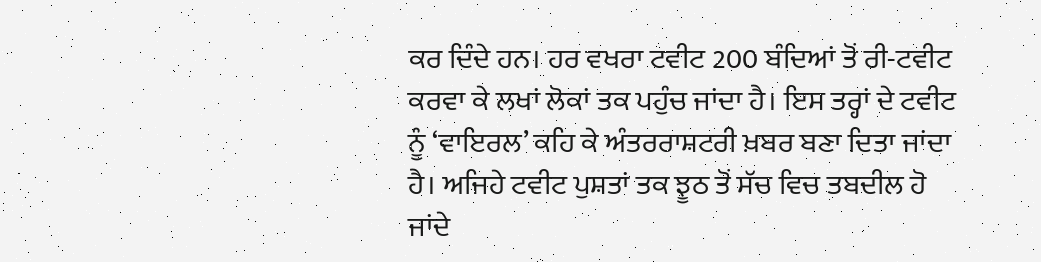ਕਰ ਦਿੰਦੇ ਹਨ। ਹਰ ਵਖਰਾ ਟਵੀਟ 200 ਬੰਦਿਆਂ ਤੋਂ ਰੀ-ਟਵੀਟ ਕਰਵਾ ਕੇ ਲਖਾਂ ਲੋਕਾਂ ਤਕ ਪਹੁੰਚ ਜਾਂਦਾ ਹੈ। ਇਸ ਤਰ੍ਹਾਂ ਦੇ ਟਵੀਟ ਨੂੰ ‘ਵਾਇਰਲ’ ਕਹਿ ਕੇ ਅੰਤਰਰਾਸ਼ਟਰੀ ਖ਼ਬਰ ਬਣਾ ਦਿਤਾ ਜਾਂਦਾ ਹੈ। ਅਜਿਹੇ ਟਵੀਟ ਪੁਸ਼ਤਾਂ ਤਕ ਝੂਠ ਤੋਂ ਸੱਚ ਵਿਚ ਤਬਦੀਲ ਹੋ ਜਾਂਦੇ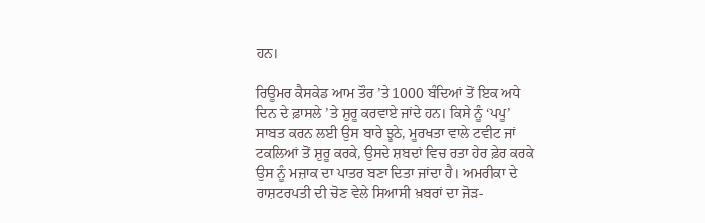ਹਨ।

ਰਿਊਮਰ ਕੈਸਕੇਡ ਆਮ ਤੌਰ ’ਤੇ 1000 ਬੰਦਿਆਂ ਤੋਂ ਇਕ ਅਧੇ ਦਿਨ ਦੇ ਫ਼ਾਸਲੇ ’ਤੇ ਸ਼ੁਰੂ ਕਰਵਾਏ ਜਾਂਦੇ ਹਨ। ਕਿਸੇ ਨੂੰ ‘ਪਪੂ’ ਸਾਬਤ ਕਰਨ ਲਈ ਉਸ ਬਾਰੇ ਝੂਠੇ, ਮੂਰਖਤਾ ਵਾਲੇ ਟਵੀਟ ਜਾਂ ਟਕਲਿਆਂ ਤੋਂ ਸ਼ੁਰੂ ਕਰਕੇ, ਉਸਦੇ ਸ਼ਬਦਾਂ ਵਿਚ ਰਤਾ ਹੇਰ ਫ਼ੇਰ ਕਰਕੇ ਉਸ ਨੂੰ ਮਜ਼ਾਕ ਦਾ ਪਾਤਰ ਬਣਾ ਦਿਤਾ ਜਾਂਦਾ ਹੈ। ਅਮਰੀਕਾ ਦੇ ਰਾਸ਼ਟਰਪਤੀ ਦੀ ਚੋਣ ਵੇਲੇ ਸਿਆਸੀ ਖ਼ਬਰਾਂ ਦਾ ਜੋੜ-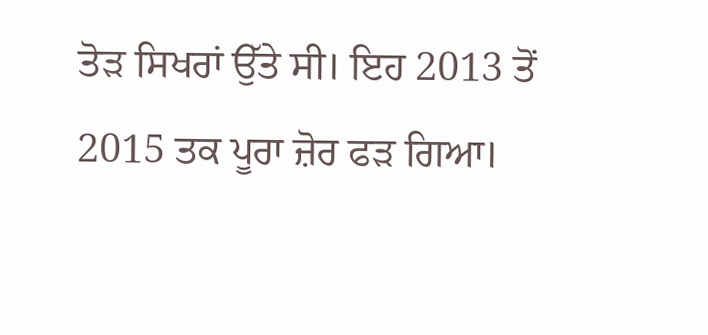ਤੋੜ ਸਿਖਰਾਂ ਉੱਤੇ ਸੀ। ਇਹ 2013 ਤੋਂ 2015 ਤਕ ਪੂਰਾ ਜ਼ੋਰ ਫੜ ਗਿਆ।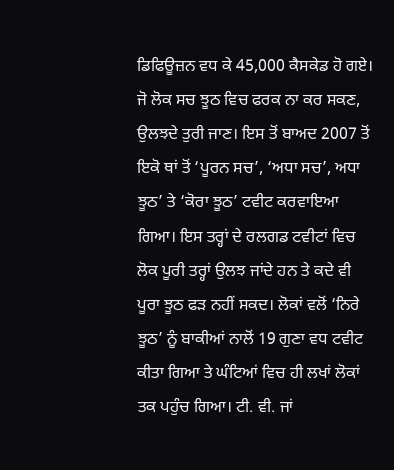ਡਿਫਿਊਜ਼ਨ ਵਧ ਕੇ 45,000 ਕੈਸਕੇਡ ਹੋ ਗਏ। ਜੋ ਲੋਕ ਸਚ ਝੂਠ ਵਿਚ ਫਰਕ ਨਾ ਕਰ ਸਕਣ, ਉਲਝਦੇ ਤੁਰੀ ਜਾਣ। ਇਸ ਤੋਂ ਬਾਅਦ 2007 ਤੋਂ ਇਕੋ ਥਾਂ ਤੋਂ ‘ਪੂਰਨ ਸਚ’, ‘ਅਧਾ ਸਚ’, ਅਧਾ ਝੂਠ’ ਤੇ ‘ਕੋਰਾ ਝੂਠ’ ਟਵੀਟ ਕਰਵਾਇਆ ਗਿਆ। ਇਸ ਤਰ੍ਹਾਂ ਦੇ ਰਲਗਡ ਟਵੀਟਾਂ ਵਿਚ ਲੋਕ ਪੂਰੀ ਤਰ੍ਹਾਂ ਉਲਝ ਜਾਂਦੇ ਹਨ ਤੇ ਕਦੇ ਵੀ ਪੂਰਾ ਝੂਠ ਫੜ ਨਹੀਂ ਸਕਦ। ਲੋਕਾਂ ਵਲੋਂ ‘ਨਿਰੇ ਝੂਠ’ ਨੂੰ ਬਾਕੀਆਂ ਨਾਲੋਂ 19 ਗੁਣਾ ਵਧ ਟਵੀਟ ਕੀਤਾ ਗਿਆ ਤੇ ਘੰਟਿਆਂ ਵਿਚ ਹੀ ਲਖਾਂ ਲੋਕਾਂ ਤਕ ਪਹੁੰਚ ਗਿਆ। ਟੀ. ਵੀ. ਜਾਂ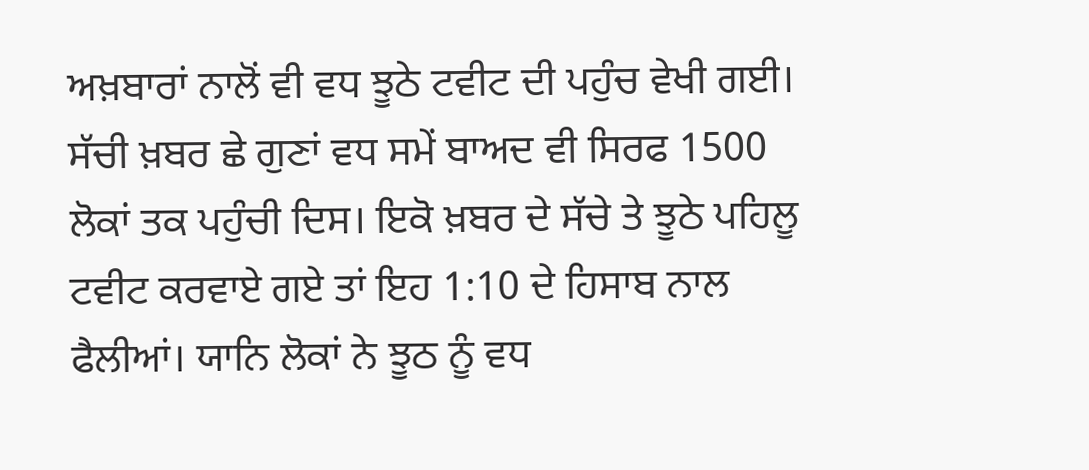ਅਖ਼ਬਾਰਾਂ ਨਾਲੋਂ ਵੀ ਵਧ ਝੂਠੇ ਟਵੀਟ ਦੀ ਪਹੁੰਚ ਵੇਖੀ ਗਈ। ਸੱਚੀ ਖ਼ਬਰ ਛੇ ਗੁਣਾਂ ਵਧ ਸਮੇਂ ਬਾਅਦ ਵੀ ਸਿਰਫ 1500 ਲੋਕਾਂ ਤਕ ਪਹੁੰਚੀ ਦਿਸ। ਇਕੋ ਖ਼ਬਰ ਦੇ ਸੱਚੇ ਤੇ ਝੂਠੇ ਪਹਿਲੂ ਟਵੀਟ ਕਰਵਾਏ ਗਏ ਤਾਂ ਇਹ 1:10 ਦੇ ਹਿਸਾਬ ਨਾਲ ਫੈਲੀਆਂ। ਯਾਨਿ ਲੋਕਾਂ ਨੇ ਝੂਠ ਨੂੰ ਵਧ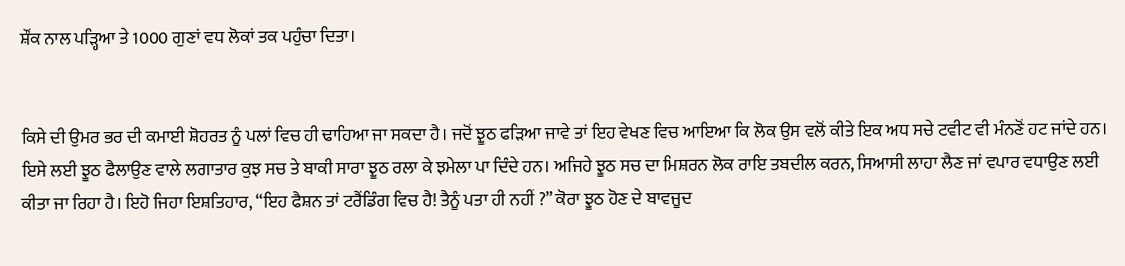ਸ਼ੌਂਕ ਨਾਲ ਪੜ੍ਹਿਆ ਤੇ 1000 ਗੁਣਾਂ ਵਧ ਲੋਕਾਂ ਤਕ ਪਹੁੰਚਾ ਦਿਤਾ।


ਕਿਸੇ ਦੀ ਉਮਰ ਭਰ ਦੀ ਕਮਾਈ ਸ਼ੋਹਰਤ ਨੂੰ ਪਲਾਂ ਵਿਚ ਹੀ ਢਾਹਿਆ ਜਾ ਸਕਦਾ ਹੈ। ਜਦੋਂ ਝੂਠ ਫੜਿਆ ਜਾਵੇ ਤਾਂ ਇਹ ਵੇਖਣ ਵਿਚ ਆਇਆ ਕਿ ਲੋਕ ਉਸ ਵਲੋਂ ਕੀਤੇ ਇਕ ਅਧ ਸਚੇ ਟਵੀਟ ਵੀ ਮੰਨਣੋਂ ਹਟ ਜਾਂਦੇ ਹਨ। ਇਸੇ ਲਈ ਝੂਠ ਫੈਲਾਉਣ ਵਾਲੇ ਲਗਾਤਾਰ ਕੁਝ ਸਚ ਤੇ ਬਾਕੀ ਸਾਰਾ ਝੂਠ ਰਲਾ ਕੇ ਝਮੇਲਾ ਪਾ ਦਿੰਦੇ ਹਨ। ਅਜਿਹੇ ਝੂਠ ਸਚ ਦਾ ਮਿਸ਼ਰਨ ਲੋਕ ਰਾਇ ਤਬਦੀਲ ਕਰਨ, ਸਿਆਸੀ ਲਾਹਾ ਲੈਣ ਜਾਂ ਵਪਾਰ ਵਧਾਉਣ ਲਈ ਕੀਤਾ ਜਾ ਰਿਹਾ ਹੈ। ਇਹੋ ਜਿਹਾ ਇਸ਼ਤਿਹਾਰ, “ਇਹ ਫੈਸ਼ਨ ਤਾਂ ਟਰੈਂਡਿੰਗ ਵਿਚ ਹੈ! ਤੈਨੂੰ ਪਤਾ ਹੀ ਨਹੀਂ ?” ਕੋਰਾ ਝੂਠ ਹੋਣ ਦੇ ਬਾਵਜੂਦ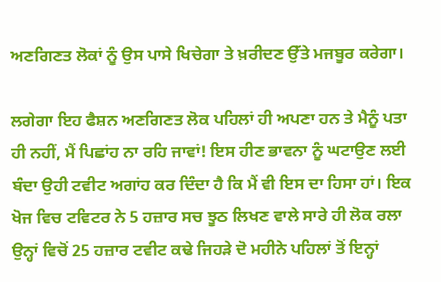ਅਣਗਿਣਤ ਲੋਕਾਂ ਨੂੰ ਉਸ ਪਾਸੇ ਖਿਚੇਗਾ ਤੇ ਖ਼ਰੀਦਣ ਉੱਤੇ ਮਜਬੂਰ ਕਰੇਗਾ।

ਲਗੇਗਾ ਇਹ ਫੈਸ਼ਨ ਅਣਗਿਣਤ ਲੋਕ ਪਹਿਲਾਂ ਹੀ ਅਪਣਾ ਹਨ ਤੇ ਮੈਨੂੰ ਪਤਾ ਹੀ ਨਹੀਂ, ਮੈਂ ਪਿਛਾਂਹ ਨਾ ਰਹਿ ਜਾਵਾਂ! ਇਸ ਹੀਣ ਭਾਵਨਾ ਨੂੰ ਘਟਾਉਣ ਲਈ ਬੰਦਾ ਉਹੀ ਟਵੀਟ ਅਗਾਂਹ ਕਰ ਦਿੰਦਾ ਹੈ ਕਿ ਮੈਂ ਵੀ ਇਸ ਦਾ ਹਿਸਾ ਹਾਂ। ਇਕ ਖੋਜ ਵਿਚ ਟਵਿਟਰ ਨੇ 5 ਹਜ਼ਾਰ ਸਚ ਝੂਠ ਲਿਖਣ ਵਾਲੇ ਸਾਰੇ ਹੀ ਲੋਕ ਰਲਾ ਉਨ੍ਹਾਂ ਵਿਚੋਂ 25 ਹਜ਼ਾਰ ਟਵੀਟ ਕਢੇ ਜਿਹੜੇ ਦੋ ਮਹੀਨੇ ਪਹਿਲਾਂ ਤੋਂ ਇਨ੍ਹਾਂ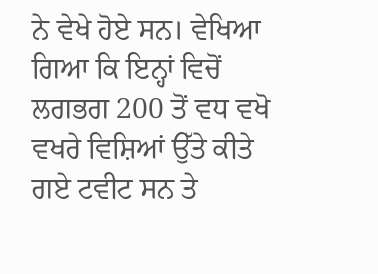ਨੇ ਵੇਖੇ ਹੋਏ ਸਨ। ਵੇਖਿਆ ਗਿਆ ਕਿ ਇਨ੍ਹਾਂ ਵਿਚੋਂ ਲਗਭਗ 200 ਤੋਂ ਵਧ ਵਖੋ ਵਖਰੇ ਵਿਸ਼ਿਆਂ ਉੱਤੇ ਕੀਤੇ ਗਏ ਟਵੀਟ ਸਨ ਤੇ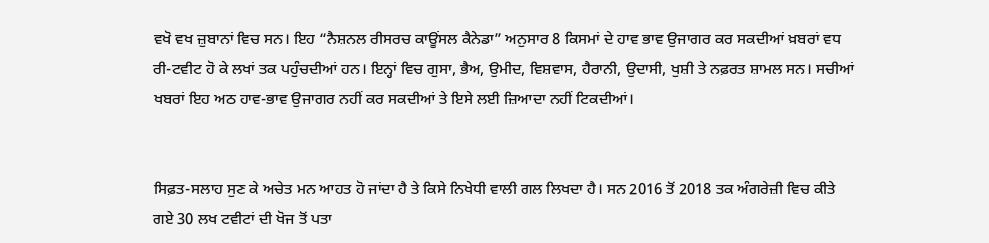ਵਖੋ ਵਖ ਜ਼ੁਬਾਨਾਂ ਵਿਚ ਸਨ। ਇਹ “ਨੈਸ਼ਨਲ ਰੀਸਰਚ ਕਾਊਂਸਲ ਕੈਨੇਡਾ” ਅਨੁਸਾਰ 8 ਕਿਸਮਾਂ ਦੇ ਹਾਵ ਭਾਵ ਉਜਾਗਰ ਕਰ ਸਕਦੀਆਂ ਖ਼ਬਰਾਂ ਵਧ ਰੀ-ਟਵੀਟ ਹੋ ਕੇ ਲਖਾਂ ਤਕ ਪਹੁੰਚਦੀਆਂ ਹਨ। ਇਨ੍ਹਾਂ ਵਿਚ ਗੁਸਾ, ਭੈਅ, ਉਮੀਦ, ਵਿਸ਼ਵਾਸ, ਹੈਰਾਨੀ, ਉਦਾਸੀ, ਖੁਸ਼ੀ ਤੇ ਨਫ਼ਰਤ ਸ਼ਾਮਲ ਸਨ। ਸਚੀਆਂ ਖਬਰਾਂ ਇਹ ਅਠ ਹਾਵ-ਭਾਵ ਉਜਾਗਰ ਨਹੀਂ ਕਰ ਸਕਦੀਆਂ ਤੇ ਇਸੇ ਲਈ ਜ਼ਿਆਦਾ ਨਹੀਂ ਟਿਕਦੀਆਂ।


ਸਿਫ਼ਤ-ਸਲਾਹ ਸੁਣ ਕੇ ਅਚੇਤ ਮਨ ਆਹਤ ਹੋ ਜਾਂਦਾ ਹੈ ਤੇ ਕਿਸੇ ਨਿਖੇਧੀ ਵਾਲੀ ਗਲ ਲਿਖਦਾ ਹੈ। ਸਨ 2016 ਤੋਂ 2018 ਤਕ ਅੰਗਰੇਜ਼ੀ ਵਿਚ ਕੀਤੇ ਗਏ 30 ਲਖ ਟਵੀਟਾਂ ਦੀ ਖੋਜ ਤੋਂ ਪਤਾ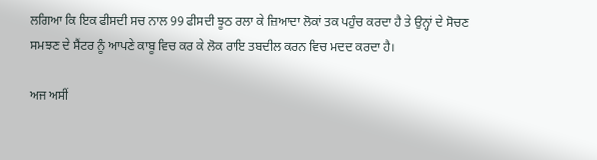ਲਗਿਆ ਕਿ ਇਕ ਫੀਸਦੀ ਸਚ ਨਾਲ 99 ਫੀਸਦੀ ਝੂਠ ਰਲਾ ਕੇ ਜ਼ਿਆਦਾ ਲੋਕਾਂ ਤਕ ਪਹੁੰਚ ਕਰਦਾ ਹੈ ਤੇ ਉਨ੍ਹਾਂ ਦੇ ਸੋਚਣ ਸਮਝਣ ਦੇ ਸੈਂਟਰ ਨੂੰ ਆਪਣੇ ਕਾਬੂ ਵਿਚ ਕਰ ਕੇ ਲੋਕ ਰਾਇ ਤਬਦੀਲ ਕਰਨ ਵਿਚ ਮਦਦ ਕਰਦਾ ਹੈ।

ਅਜ ਅਸੀਂ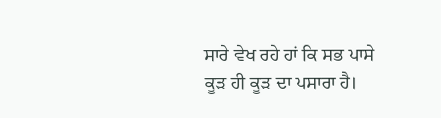ਸਾਰੇ ਵੇਖ ਰਹੇ ਹਾਂ ਕਿ ਸਭ ਪਾਸੇ ਕੂੜ ਹੀ ਕੂੜ ਦਾ ਪਸਾਰਾ ਹੈ।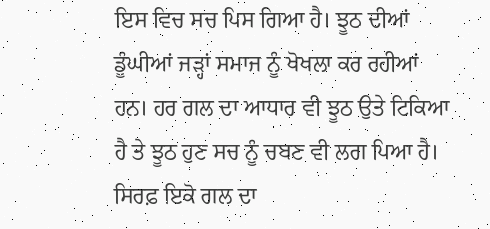ਇਸ ਵਿਚ ਸਚ ਪਿਸ ਗਿਆ ਹੈ। ਝੂਠ ਦੀਆਂ ਡੂੰਘੀਆਂ ਜੜ੍ਹਾਂ ਸਮਾਜ ਨੂੰ ਖੋਖਲਾ ਕਰ ਰਹੀਆਂ ਹਨ। ਹਰ ਗਲ ਦਾ ਆਧਾਰ ਵੀ ਝੂਠ ਉਤੇ ਟਿਕਿਆ ਹੈ ਤੇ ਝੂਠ ਹੁਣ ਸਚ ਨੂੰ ਚਬਣ ਵੀ ਲਗ ਪਿਆ ਹੈ। ਸਿਰਫ਼ ਇਕੋ ਗਲ ਦਾ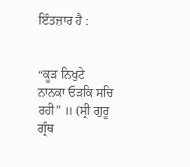ਇੰਤਜ਼ਾਰ ਹੈ :


“ਕੂੜ ਨਿਖੁਟੇ ਨਾਨਕਾ ਓੜਕਿ ਸਚਿ ਰਹੀ” ॥ (ਸ੍ਰੀ ਗੁਰੂ ਗ੍ਰੰਥ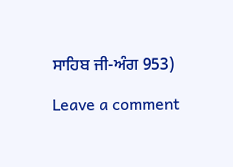ਸਾਹਿਬ ਜੀ-ਅੰਗ 953)

Leave a comment